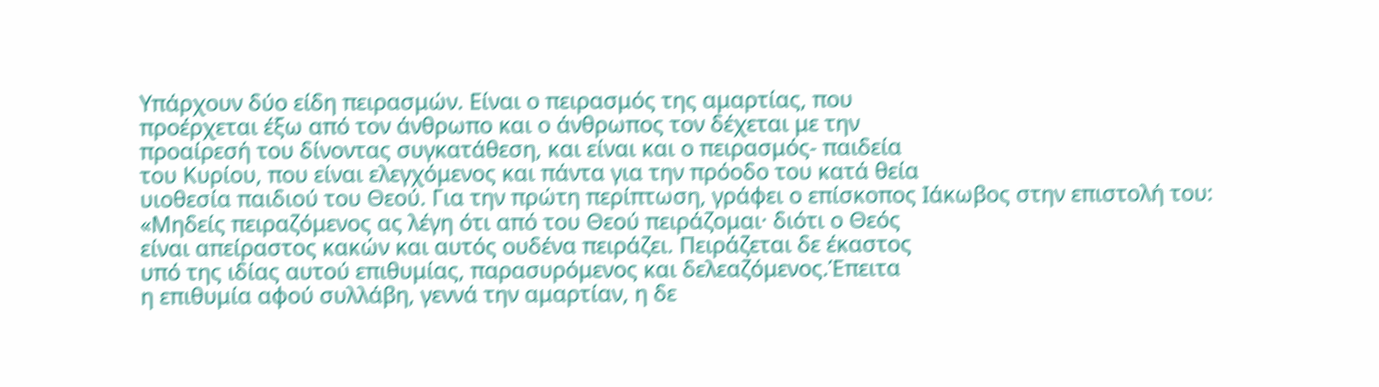Υπάρχουν δύο είδη πειρασμών. Είναι ο πειρασμός της αμαρτίας, που
προέρχεται έξω από τον άνθρωπο και ο άνθρωπος τον δέχεται με την
προαίρεσή του δίνοντας συγκατάθεση, και είναι και ο πειρασμός- παιδεία
του Κυρίου, που είναι ελεγχόμενος και πάντα για την πρόοδο του κατά θεία
υιοθεσία παιδιού του Θεού. Για την πρώτη περίπτωση, γράφει ο επίσκοπος Ιάκωβος στην επιστολή του:
«Μηδείς πειραζόμενος ας λέγη ότι από του Θεού πειράζομαι· διότι ο Θεός
είναι απείραστος κακών και αυτός ουδένα πειράζει. Πειράζεται δε έκαστος
υπό της ιδίας αυτού επιθυμίας, παρασυρόμενος και δελεαζόμενος.Έπειτα
η επιθυμία αφού συλλάβη, γεννά την αμαρτίαν, η δε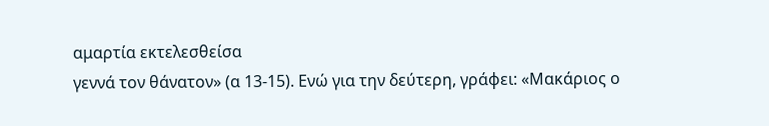αμαρτία εκτελεσθείσα
γεννά τον θάνατον» (α 13-15). Ενώ για την δεύτερη, γράφει: «Μακάριος ο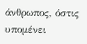άνθρωπος, όστις υπομένει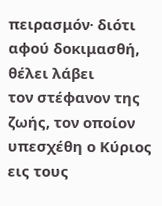πειρασμόν· διότι αφού δοκιμασθή, θέλει λάβει
τον στέφανον της ζωής, τον οποίον υπεσχέθη ο Κύριος εις τους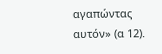αγαπώντας
αυτόν» (α 12).